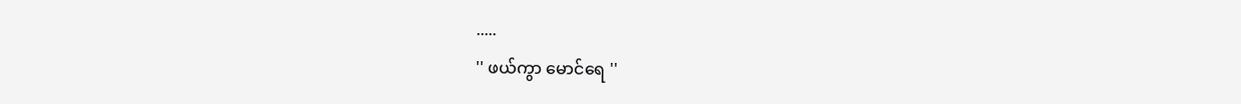.....
'' ဖယ်ကွာ မောင်ရေ ''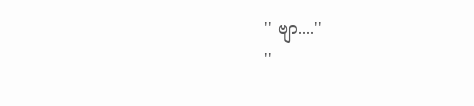'' ဗျာ....''
''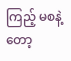ကြည့် မစနဲ့တော့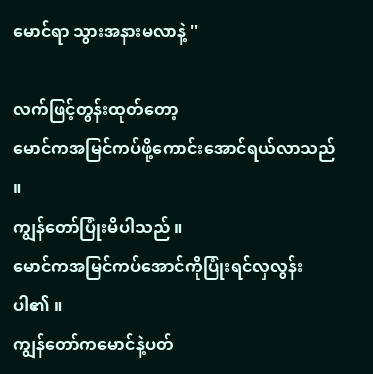မောင်ရာ သွားအနားမလာနဲ့ ''

လက်ဖြင့်တွန်းထုတ်တော့
မောင်ကအမြင်ကပ်ဖို့ကောင်းအောင်ရယ်လာသည် ။
ကျွန်တော်ပြုံးမိပါသည် ။
မောင်ကအမြင်ကပ်အောင်ကိုပြုံးရင်လှလွန်းပါ၏ ။
ကျွန်တော်ကမောင်နဲ့ပတ်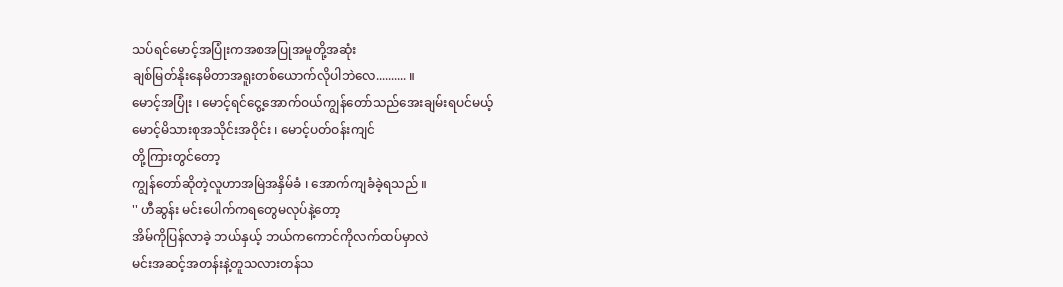သပ်ရင်မောင့်အပြုံးကအစအပြုအမူတို့အဆုံး
ချစ်မြတ်နိုးနေမိတာအရူးတစ်ယောက်လိုပါဘဲလေ.......... ။
မောင့်အပြုံး ၊ မောင့်ရင်ငွေ့အောက်ဝယ်ကျွန်တော်သည်အေးချမ်းရပင်မယ့်
မောင့်မိသားစုအသိုင်းအဝိုင်း ၊ မောင့်ပတ်ဝန်းကျင်
တို့ကြားတွင်တော့
ကျွန်တော်ဆိုတဲ့လူဟာအမြဲအနှိမ်ခံ ၊ အောက်ကျခံခဲ့ရသည် ။
'' ဟီဆွန်း မင်းပေါက်ကရတွေမလုပ်နဲ့တော့
အိမ်ကိုပြန်လာခဲ့ ဘယ်နှယ့် ဘယ်ကကောင်ကိုလက်ထပ်မှာလဲ
မင်းအဆင့်အတန်းနဲ့တူသလားတန်သ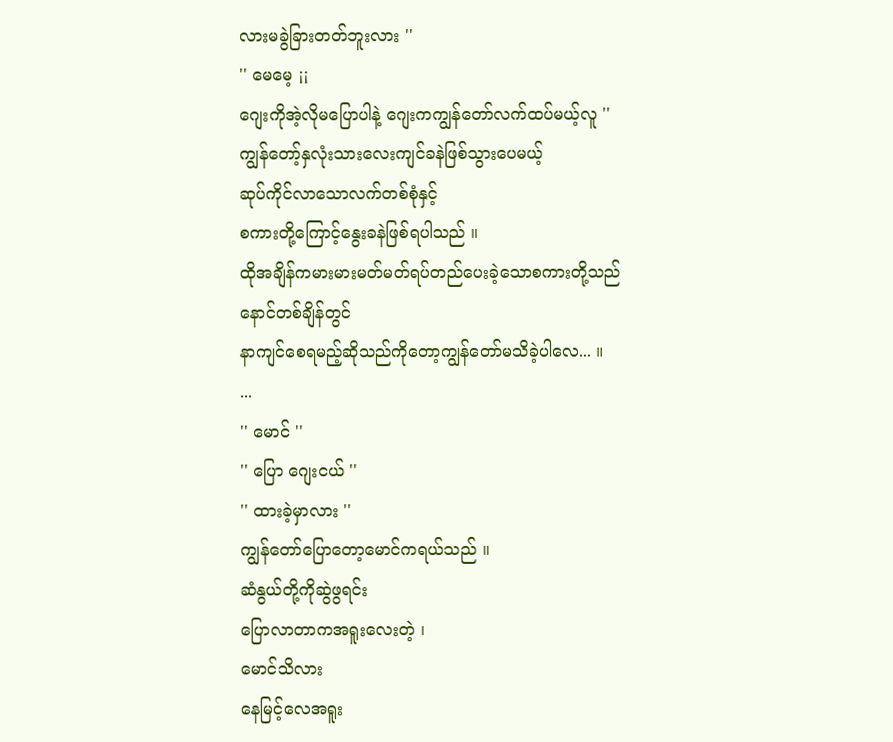လားမခွဲခြားတတ်ဘူးလား ''
'' မေမေ့ ¡¡
ဂျေးကိုအဲ့လိုမပြောပါနဲ့ ဂျေးကကျွန်တော်လက်ထပ်မယ့်လူ ''
ကျွန်တော့်နှလုံးသားလေးကျင်ခနဲဖြစ်သွားပေမယ့်
ဆုပ်ကိုင်လာသောလက်တစ်စုံနှင့်
စကားတို့ကြောင့်နွေးခနဲဖြစ်ရပါသည် ။
ထိုအချိန်ကမားမားမတ်မတ်ရပ်တည်ပေးခဲ့သောစကားတို့သည်
နောင်တစ်ချိန်တွင်
နာကျင်စေရမည့်ဆိုသည်ကိုတော့ကျွန်တော်မသိခဲ့ပါလေ... ။
...
'' မောင် ''
'' ပြော ဂျေးငယ် ''
'' ထားခဲ့မှာလား ''
ကျွန်တော်ပြောတော့မောင်ကရယ်သည် ။
ဆံနွယ်တို့ကိုဆွဲဖွရင်း
ပြောလာတာကအရူးလေးတဲ့ ၊
မောင်သိလား
နေမြင့်လေအရူး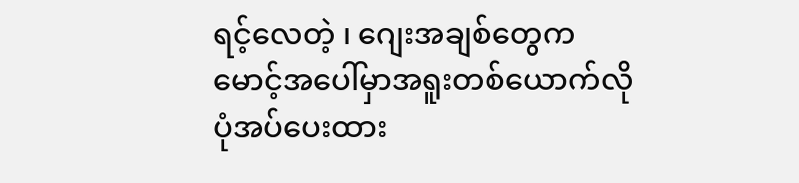ရင့်လေတဲ့ ၊ ဂျေးအချစ်တွေကမောင့်အပေါ်မှာအရူးတစ်ယောက်လို
ပုံအပ်ပေးထား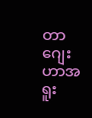တာ ဂျေးဟာအရူး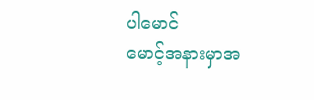ပါမောင်
မောင့်အနားမှာအ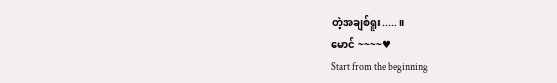တဲ့အချစ်ရူး.....။
မောင် ~~~~♥
Start from the beginning